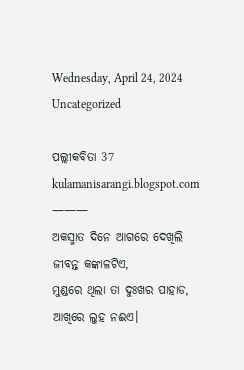Wednesday, April 24, 2024
Uncategorized

ପଲ୍ଲୀକବିତା 37
kulamanisarangi.blogspot.com
———
ଅକସ୍ମାତ ଦିନେ ଆଗରେ ଦେଖିଲି
ଜୀବନ୍ତ କଙ୍କାଳଟିଏ,
ମୁଣ୍ଡରେ ଥିଲା ତା ଦୁଃଖର ପାହାଡ,
ଆଖିରେ ଲୁହ ନଈଏ।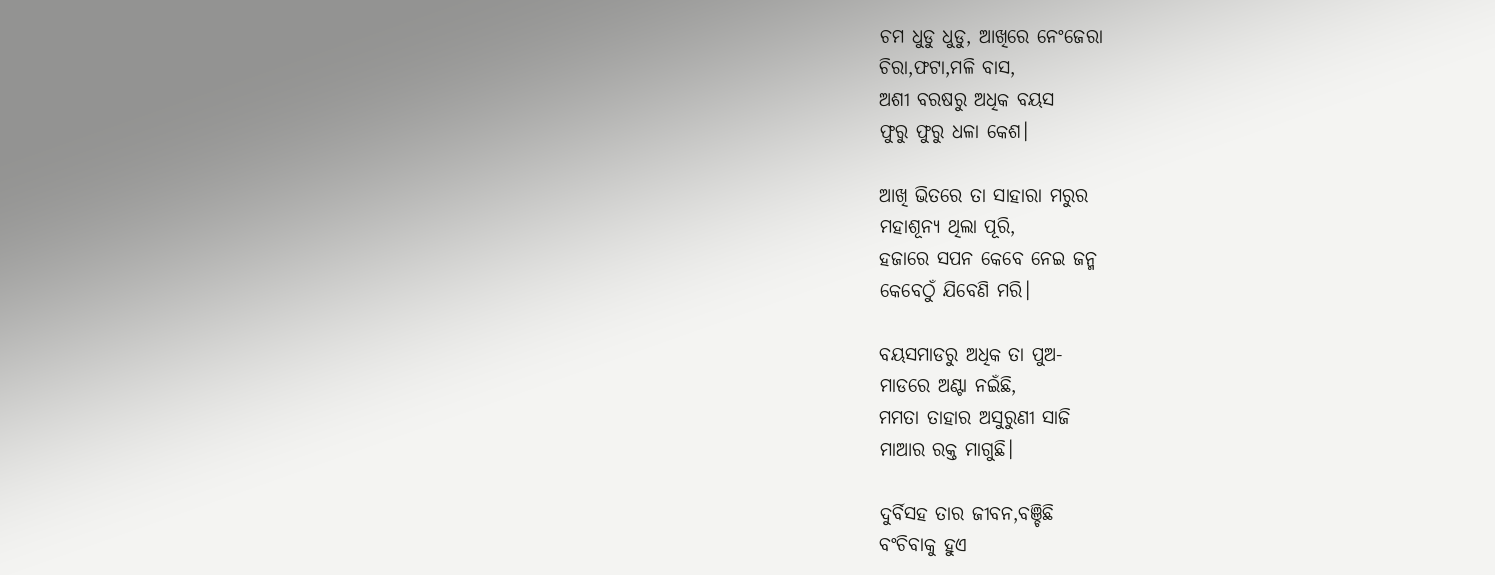ଚମ ଧୁଡୁ ଧୁଡୁ, ଆଖିରେ ନେଂଜେରା
ଚିରା,ଫଟା,ମଳି ବାସ,
ଅଶୀ ବରଷରୁ ଅଧିକ ବୟସ
ଫୁରୁ ଫୁରୁ ଧଳା କେଶ।

ଆଖି ଭିତରେ ତା ସାହାରା ମରୁର
ମହାଶୂନ୍ୟ ଥିଲା ପୂରି,
ହଜାରେ ସପନ କେବେ ନେଇ ଜନ୍ମ
କେବେଠୁଁ ଯିବେଣି ମରି।

ବୟସମାଡରୁ ଅଧିକ ତା ପୁଅ-
ମାଡରେ ଅଣ୍ଟା ନଇଁଛି,
ମମତା ତାହାର ଅସୁରୁଣୀ ସାଜି
ମାଆର ରକ୍ତ ମାଗୁଛି।

ଦୁର୍ବିସହ ତାର ଜୀବନ,ବଞ୍ଚିଛି
ବଂଚିବାକୁ ହୁଏ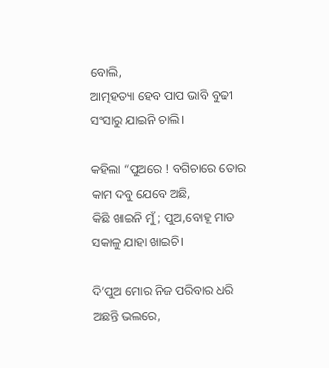ବୋଲି,
ଆତ୍ମହତ୍ୟା ହେବ ପାପ ଭାବି ବୁଢୀ
ସଂସାରୁ ଯାଇନି ଚାଲି।

କହିଲା “ପୁଅରେ ! ବଗିଚାରେ ତୋର
କାମ ଦବୁ ଯେବେ ଅଛି,
କିଛି ଖାଇନି ମୁଁ; ପୁଅ,ବୋହୂ ମାଡ
ସକାଳୁ ଯାହା ଖାଇଚି।

ଦି’ପୁଅ ମୋର ନିଜ ପରିବାର ଧରି
ଅଛନ୍ତି ଭଲରେ,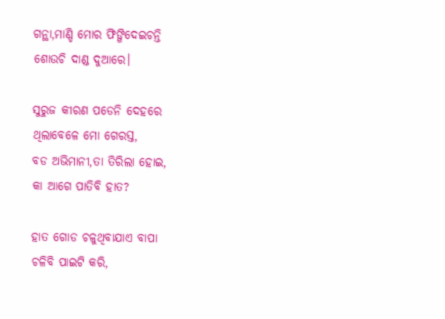ଗନ୍ଥା,ମାଣ୍ଡି ମୋର ଫିଙ୍ଗିଦେଇଚନ୍ତି
ଶୋଉଚି ଦାଣ୍ଡ ଦୁଆରେ।

ସୁରୁଜ କୀରଣ ପଡେନି ଦେହରେ
ଥିଲାବେଳେ ମୋ ଗେରସ୍ତ,
ବଡ ଅଭିମାନୀ,ତା ତିରିଲା ହୋଇ,
କା ଆଗେ ପାତିବି ହାତ?

ହାତ ଗୋଡ ଚଳୁଥିବାଯାଏ ବାପା
ଚଳିବି ପାଇଟି କରି,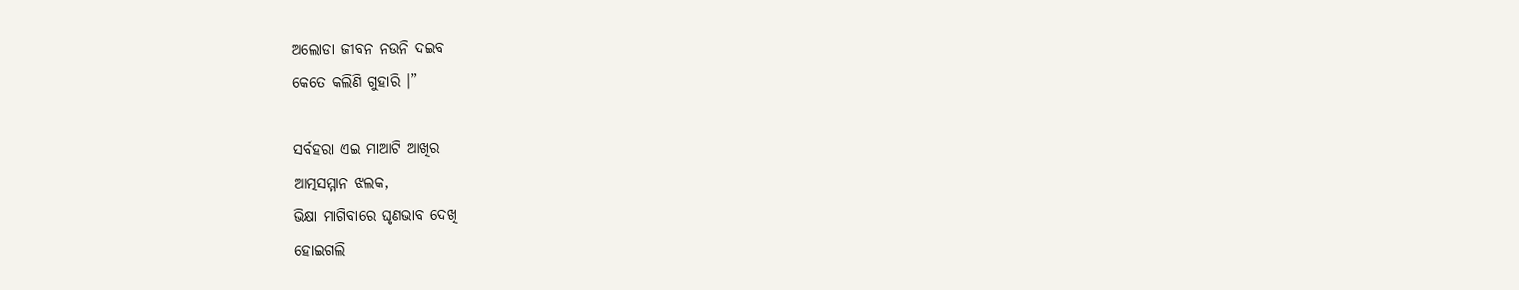ଅଲୋଡା ଜୀବନ ନଉନି ଦଇବ
କେତେ କଲିଣି ଗୁହାରି ।”

ସର୍ବହରା ଏଇ ମାଆଟି ଆଖିର
ଆତ୍ମସମ୍ମାନ ଝଲକ,
ଭିକ୍ଷା ମାଗିବାରେ ଘୃଣଭାବ ଦେଖି
ହୋଇଗଲି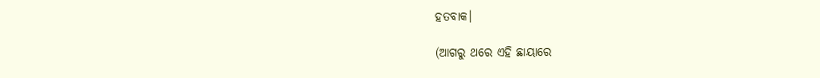ହତବାକ।

(ଆଗରୁ ଥରେ ଏହି ଛାୟାରେ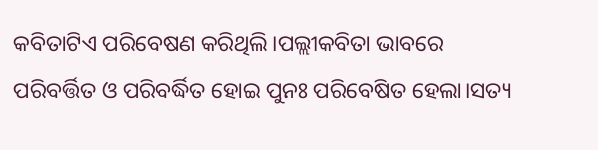କବିତାଟିଏ ପରିବେଷଣ କରିଥିଲି।ପଲ୍ଲୀକବିତା ଭାବରେ ପରିବର୍ତ୍ତିତ ଓ ପରିବର୍ଦ୍ଧିତ ହୋଇ ପୁନଃ ପରିବେଷିତ ହେଲା।ସତ୍ୟ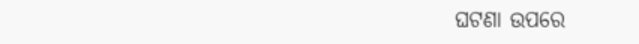ଘଟଣା ଉପରେ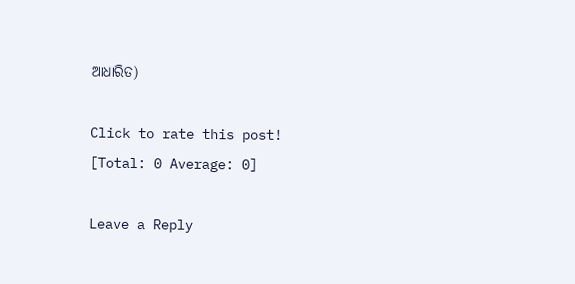ଆଧାରିତ)

Click to rate this post!
[Total: 0 Average: 0]

Leave a Reply